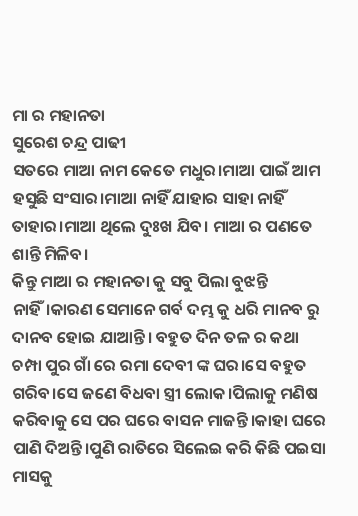ମା ର ମହାନତା
ସୁରେଶ ଚନ୍ଦ୍ର ପାଢୀ
ସତରେ ମାଆ ନାମ କେତେ ମଧୁର।ମାଆ ପାଇଁ ଆମ ହସୁଛି ସଂସାର।ମାଆ ନାହିଁ ଯାହାର ସାହା ନାହିଁ ତାହାର।ମାଆ ଥିଲେ ଦୁଃଖ ଯିବ। ମାଆ ର ପଣତେ ଶାନ୍ତି ମିଳିବ।
କିନ୍ତୁ ମାଆ ର ମହାନତା କୁ ସବୁ ପିଲା ବୁଝନ୍ତି ନାହିଁ।କାରଣ ସେମାନେ ଗର୍ବ ଦମ୍ଭ କୁ ଧରି ମାନବ ରୁ ଦାନବ ହୋଇ ଯାଆନ୍ତି। ବହୁତ ଦିନ ତଳ ର କଥା ଚମ୍ପା ପୁର ଗାଁ ରେ ରମା ଦେବୀ ଙ୍କ ଘର।ସେ ବହୁତ ଗରିବ।ସେ ଜଣେ ବିଧବା ସ୍ତ୍ରୀ ଲୋକ।ପିଲାକୁ ମଣିଷ କରିବାକୁ ସେ ପର ଘରେ ବାସନ ମାଜନ୍ତି।କାହା ଘରେ ପାଣି ଦିଅନ୍ତି।ପୁଣି ରାତିରେ ସିଲେଇ କରି କିଛି ପଇସା ମାସକୁ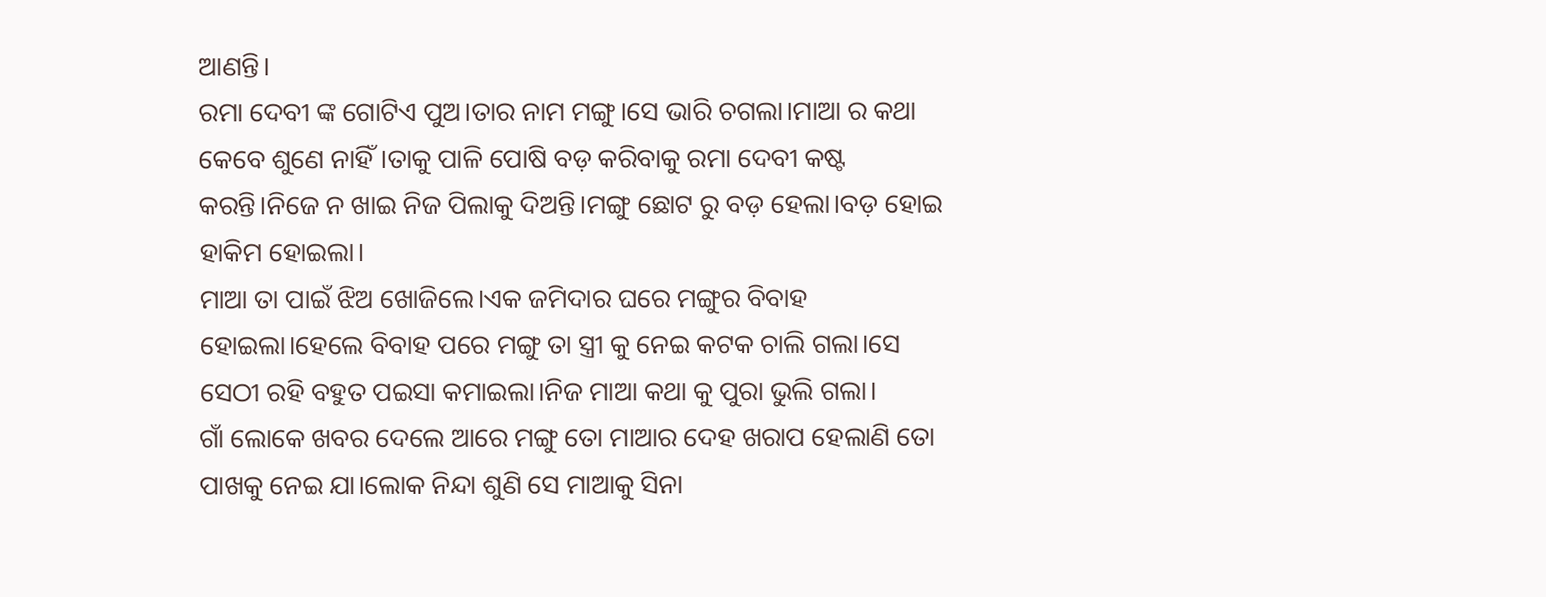ଆଣନ୍ତି।
ରମା ଦେବୀ ଙ୍କ ଗୋଟିଏ ପୁଅ।ତାର ନାମ ମଙ୍ଗୁ।ସେ ଭାରି ଚଗଲା।ମାଆ ର କଥା କେବେ ଶୁଣେ ନାହିଁ।ତାକୁ ପାଳି ପୋଷି ବଡ଼ କରିବାକୁ ରମା ଦେବୀ କଷ୍ଟ କରନ୍ତି।ନିଜେ ନ ଖାଇ ନିଜ ପିଲାକୁ ଦିଅନ୍ତି।ମଙ୍ଗୁ ଛୋଟ ରୁ ବଡ଼ ହେଲା।ବଡ଼ ହୋଇ ହାକିମ ହୋଇଲା।
ମାଆ ତା ପାଇଁ ଝିଅ ଖୋଜିଲେ।ଏକ ଜମିଦାର ଘରେ ମଙ୍ଗୁର ବିବାହ ହୋଇଲା।ହେଲେ ବିବାହ ପରେ ମଙ୍ଗୁ ତା ସ୍ତ୍ରୀ କୁ ନେଇ କଟକ ଚାଲି ଗଲା।ସେ ସେଠୀ ରହି ବହୁତ ପଇସା କମାଇଲା।ନିଜ ମାଆ କଥା କୁ ପୁରା ଭୁଲି ଗଲା।
ଗାଁ ଲୋକେ ଖବର ଦେଲେ ଆରେ ମଙ୍ଗୁ ତୋ ମାଆର ଦେହ ଖରାପ ହେଲାଣି ତୋ ପାଖକୁ ନେଇ ଯା।ଲୋକ ନିନ୍ଦା ଶୁଣି ସେ ମାଆକୁ ସିନା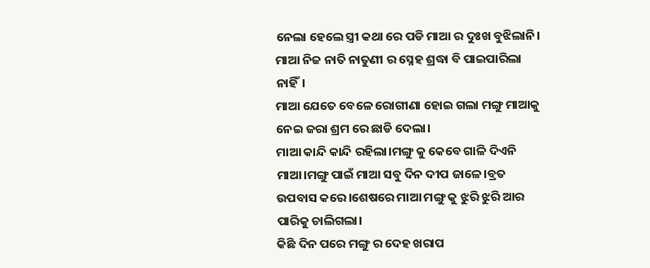ନେଲା ହେଲେ ସ୍ତ୍ରୀ କଥା ରେ ପଡି ମାଆ ର ଦୁଃଖ ବୁଝିଲାନି।
ମାଆ ନିଜ ନାତି ନାତୁଣୀ ର ସ୍ନେହ ଶ୍ରଦ୍ଧା ବି ପାଇପାରିଲା ନାହିଁ।
ମାଆ ଯେତେ ବେଳେ ରୋଗୀଣା ହୋଇ ଗଲା ମଙ୍ଗୁ ମାଆକୁ ନେଇ ଜରା ଶ୍ରମ ରେ ଛାଡି ଦେଲା।
ମାଆ କାନ୍ଦି କାନ୍ଦି ରହିଲା।ମଙ୍ଗୁ କୁ କେବେ ଗାଳି ଦିଏନି ମାଆ।ମଙ୍ଗୁ ପାଇଁ ମାଆ ସବୁ ଦିନ ଦୀପ ଜାଳେ।ବ୍ରତ ଉପବାସ କରେ।ଶେଷରେ ମାଆ ମଙ୍ଗୁ କୁ ଝୁରି ଝୁରି ଆର ପାରିକୁ ଚାଲିଗଲା।
କିଛି ଦିନ ପରେ ମଙ୍ଗୁ ର ଦେହ ଖରାପ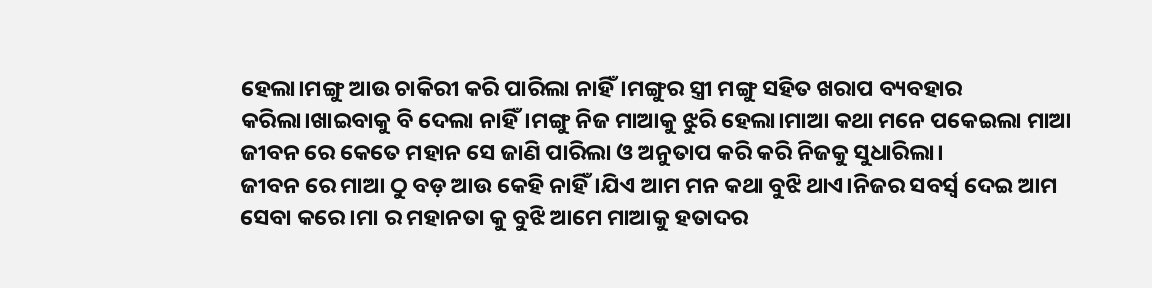ହେଲା।ମଙ୍ଗୁ ଆଉ ଚାକିରୀ କରି ପାରିଲା ନାହିଁ।ମଙ୍ଗୁର ସ୍ତ୍ରୀ ମଙ୍ଗୁ ସହିତ ଖରାପ ବ୍ୟବହାର କରିଲା।ଖାଇବାକୁ ବି ଦେଲା ନାହିଁ।ମଙ୍ଗୁ ନିଜ ମାଆକୁ ଝୁରି ହେଲା।ମାଆ କଥା ମନେ ପକେଇଲା ମାଆ ଜୀବନ ରେ କେତେ ମହାନ ସେ ଜାଣି ପାରିଲା ଓ ଅନୁତାପ କରି କରି ନିଜକୁ ସୁଧାରିଲା।
ଜୀବନ ରେ ମାଆ ଠୁ ବଡ଼ ଆଉ କେହି ନାହିଁ।ଯିଏ ଆମ ମନ କଥା ବୁଝି ଥାଏ।ନିଜର ସବର୍ସ୍ଵ ଦେଇ ଆମ ସେବା କରେ।ମା ର ମହାନତା କୁ ବୁଝି ଆମେ ମାଆକୁ ହତାଦର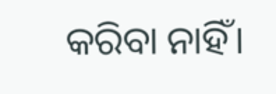କରିବା ନାହିଁ।